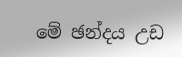මේ ඡන්දය උඩ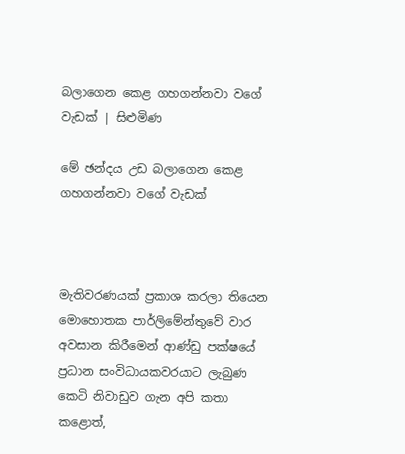බල‍ාගෙන කෙළ ගහගන්නවා වගේ වැඩක් | සිළුමිණ

මේ ඡන්දය උඩ බල‍ාගෙන කෙළ ගහගන්නවා වගේ වැඩක්



මැතිවරණයක් ප්‍රකාශ කරලා තියෙන මොහොතක පාර්ලිමේන්තුවේ වාර අවසාන කිරීමෙන් ආණ්ඩු පක්ෂයේ ප්‍රධාන සංවිධායකවරයාට ලැබුණ කෙටි නිවාඩුව ගැන අපි කතා කළොත්,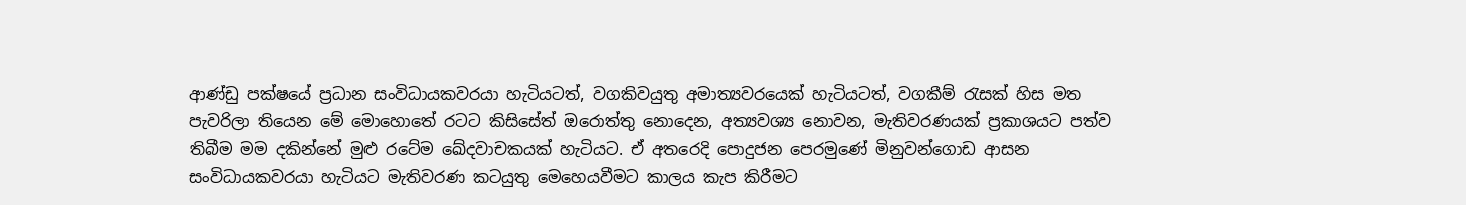ආණ්ඩු පක්ෂයේ ප්‍රධාන සංවිධායකවරයා හැටියටත්, වගකිවයුතු අමාත්‍යවරයෙක් හැටියටත්, වගකීම් රැසක් හිස මත පැවරිලා තියෙන මේ මොහොතේ රටට කිසිසේත් ඔරොත්තු නොදෙන, අත්‍යවශ්‍ය නොවන, මැතිවරණයක් ප්‍රකාශයට පත්ව තිබීම මම දකින්නේ මුළු රටේම ඛේදවාචකයක් හැටියට. ඒ අතරෙදි පොදුජන පෙරමුණේ මිනුවන්ගොඩ ආසන සංවිධායකවරයා හැටියට මැතිවරණ කටයුතු මෙහෙයවීමට කාලය කැප කිරීමට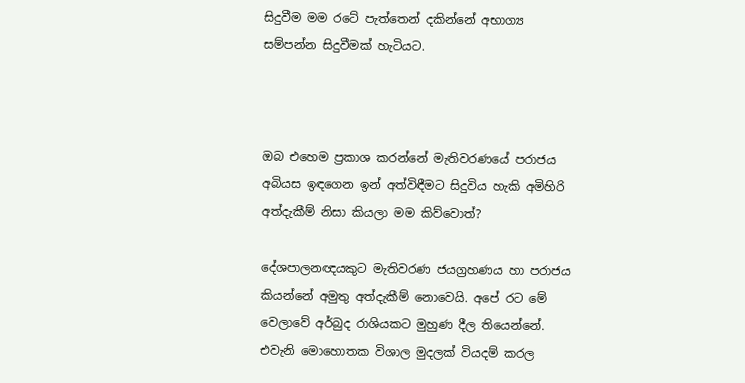සිදුවීම මම රටේ පැත්තෙන් දකින්නේ අභාග්‍ය සම්පන්න සිදුවීමක් හැටියට.



ඔබ එහෙම ප්‍රකාශ කරන්නේ මැතිවරණයේ පරාජය අබියස ඉඳගෙන ඉන් අත්විඳීමට සිදුවිය හැකි අමිහිරි අත්දැකීම් නිසා කියලා මම කිව්වොත්?

දේශපාලනඥයකුට මැතිවරණ ජයග්‍රහණය හා පරාජය කියන්නේ අමුතු අත්දැකීම් නොවෙයි. අපේ රට මේ වෙලාවේ අර්බුද රාශියකට මුහුණ දීල තියෙන්නේ. එවැනි මොහොතක විශාල මුදලක් වියදම් කරල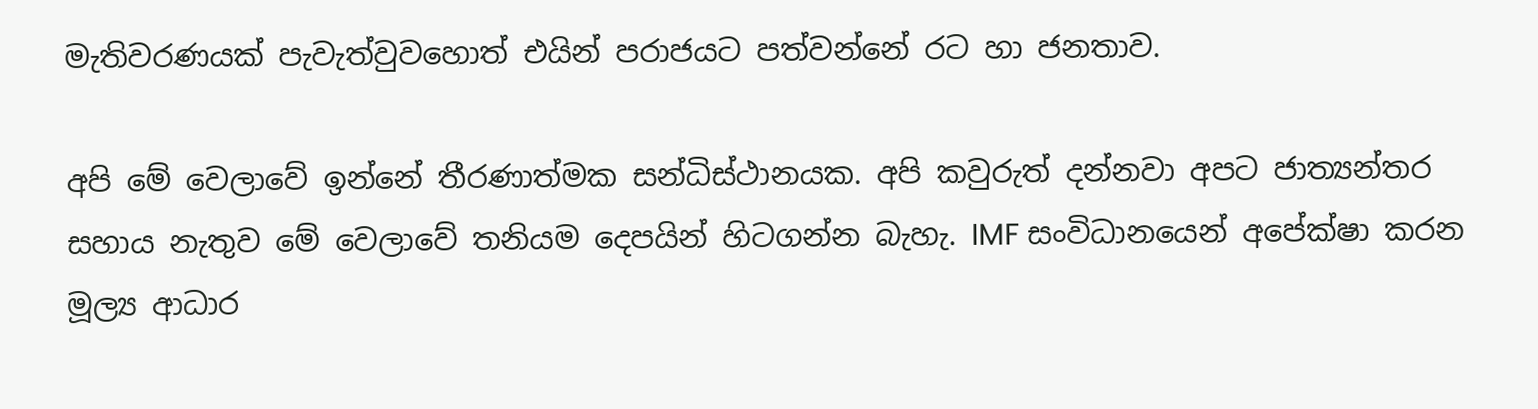මැතිවරණයක් පැවැත්වුවහොත් එයින් පරාජයට පත්වන්නේ රට හා ජනතාව.

අපි මේ වෙලාවේ ඉන්නේ තීරණාත්මක සන්ධිස්ථානයක. අපි කවුරුත් දන්නවා අපට ජාත්‍යන්තර සහාය නැතුව මේ වෙලාවේ තනියම දෙපයින් හිටගන්න බැහැ. IMF සංවිධානයෙන් අපේක්ෂා කරන මූල්‍ය ආධාර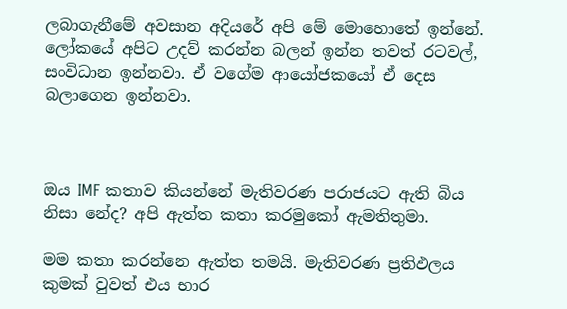ලබාගැනීමේ අවසාන අදියරේ අපි මේ මොහොතේ ඉන්නේ. ලෝකයේ අපිට උදව් කරන්න බලන් ඉන්න තවත් රටවල්, සංවිධාන ඉන්නවා. ඒ වගේම ආයෝජකයෝ ඒ දෙස බලාගෙන ඉන්නවා.



ඔය IMF කතාව කියන්නේ මැතිවරණ පරාජයට ඇති බිය නිසා නේද? අපි ඇත්ත කතා කරමුකෝ ඇමතිතුමා.

මම කතා කරන්නෙ ඇත්ත තමයි. මැතිවරණ ප්‍රතිඵලය කුමක් වුවත් එය භාර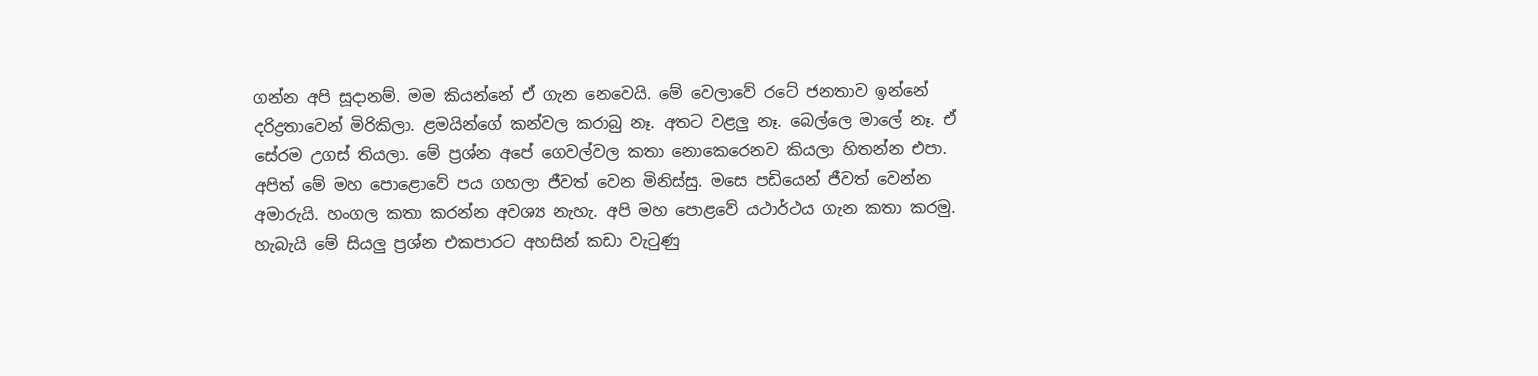ගන්න අපි සූදානම්. මම කියන්නේ ඒ ගැන නෙවෙයි. මේ වෙලාවේ රටේ ජනතාව ඉන්නේ දරිද්‍රතාවෙන් මිරිකිලා. ළමයින්ගේ කන්වල කරාබු නෑ. අතට වළලු නෑ. බෙල්ලෙ මාලේ නෑ. ඒ සේරම උගස් තියලා. මේ ප්‍රශ්න අපේ ගෙවල්වල කතා නොකෙරෙනව කියලා හිතන්න එපා. අපිත් මේ මහ පොළොවේ පය ගහලා ජීවත් වෙන මිනිස්සු. මසෙ පඩියෙන් ජීවත් වෙන්න අමාරුයි. හංගල කතා කරන්න අවශ්‍ය නැහැ. අපි මහ පොළවේ යථාර්ථය ගැන කතා කරමු. හැබැයි මේ සියලු ප්‍රශ්න එකපාරට අහසින් කඩා වැටුණු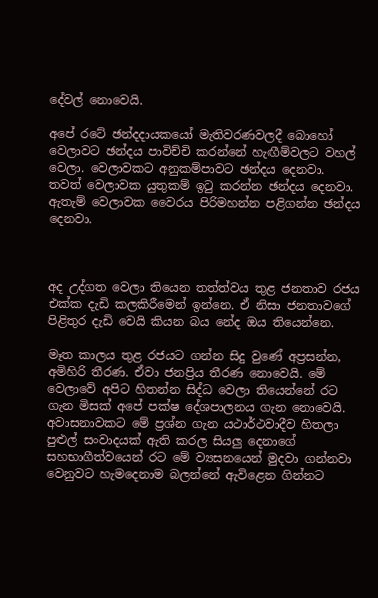දේවල් නොවෙයි.

අපේ රටේ ඡන්දදායකයෝ මැතිවරණවලදී බොහෝ වෙලාවට ඡන්දය පාවිච්චි කරන්නේ හැඟීම්වලට වහල් වෙලා. වෙලාවකට අනුකම්පාවට ඡන්දය දෙනවා. තවත් වෙලාවක යුතුකම් ඉටු කරන්න ඡන්දය දෙනවා. ඇතැම් වෙලාවක වෛරය පිරිමහන්න පළිගන්න ඡන්දය දෙනවා.



අද උද්ගත වෙලා තියෙන තත්ත්වය තුළ ජනතාව රජය එක්ක දැඩි කලකිරීමෙන් ඉන්නෙ. ඒ නිසා ජනතාවගේ පිළිතුර දැඩි වෙයි කියන බය නේද ඔය තියෙන්නෙ.

මෑත කාලය තුළ රජයට ගන්න සිදු වුණේ අප්‍රසන්න, අමිහිරි තීරණ. ඒවා ජනප්‍රිය තීරණ නොවෙයි. මේ වෙලාවේ අපිට හිතන්න සිද්ධ වෙලා තියෙන්නේ රට ගැන මිසක් අපේ පක්ෂ දේශපාලනය ගැන නොවෙයි. අවාසනාවකට මේ ප්‍රශ්න ගැන යථාර්ථවාදීව හිතලා පුළුල් සංවාදයක් ඇති කරල සියලු දෙනාගේ සහභාගීත්වයෙන් රට මේ ව්‍යසනයෙන් මුදවා ගන්නවා වෙනුවට හැමදෙනාම බලන්නේ ඇවිළෙන ගින්නට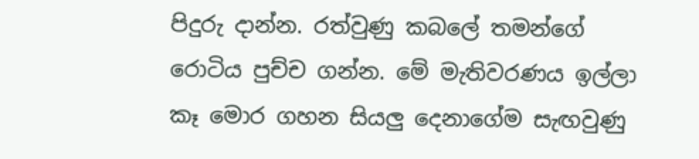පිදුරු දාන්න. රත්වුණු කබලේ තමන්ගේ රොටිය පුච්ච ගන්න. මේ මැතිවරණය ඉල්ලා කෑ මොර ගහන සියලු දෙනාගේම සැඟවුණු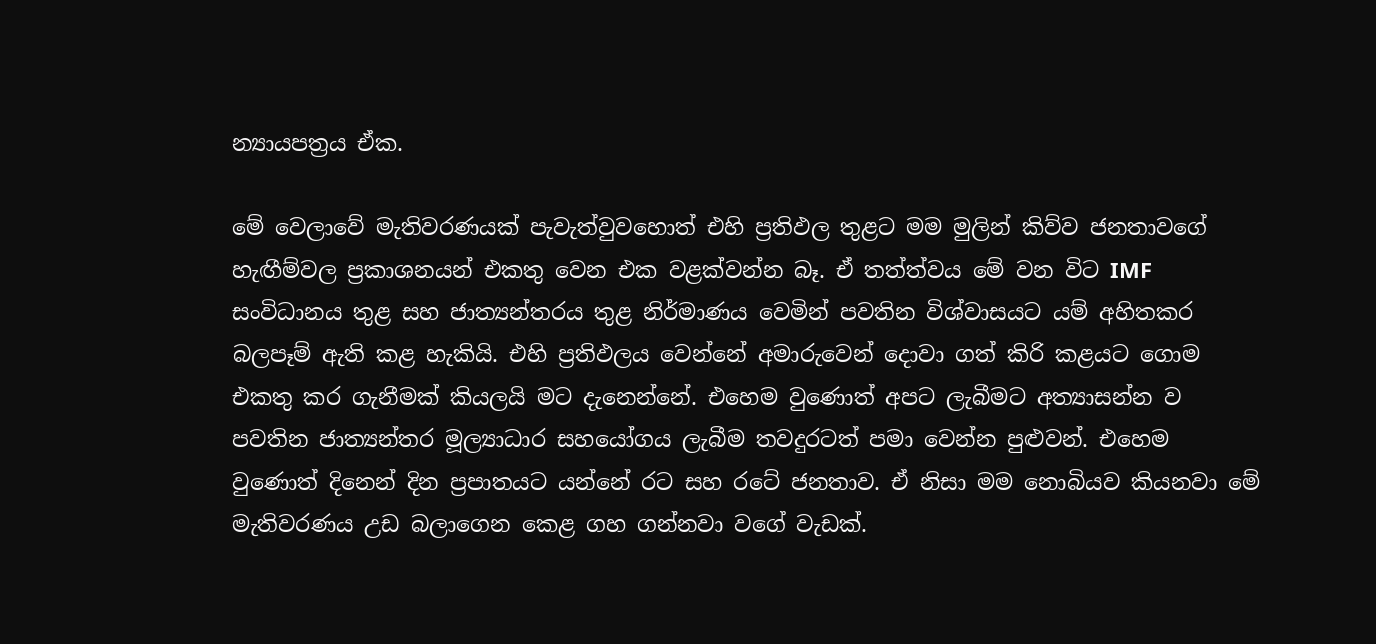න්‍යායපත්‍රය ඒක.

මේ වෙලාවේ මැතිවරණයක් පැවැත්වුවහොත් එහි ප්‍රතිඵල තුළට මම මුලින් කිව්ව ජනතාවගේ හැඟීම්වල ප්‍රකාශනයන් එකතු වෙන එක වළක්වන්න බෑ. ඒ තත්ත්වය මේ වන විට IMF සංවිධානය තුළ සහ ජාත්‍යන්තරය තුළ නිර්මාණය වෙමින් පවතින විශ්වාසයට යම් අහිතකර බලපෑම් ඇති කළ හැකියි. එහි ප්‍රතිඵලය වෙන්නේ අමාරුවෙන් දොවා ගත් කිරි කළයට ගොම එකතු කර ගැනීමක් කියලයි මට දැනෙන්නේ. එහෙම වුණොත් අපට ලැබීමට අත්‍යාසන්න ව පවතින ජාත්‍යන්තර මූල්‍යාධාර සහයෝගය ලැබීම තවදුරටත් පමා වෙන්න පුළුවන්. එහෙම වුණොත් දිනෙන් දින ප්‍රපාතයට යන්නේ රට සහ රටේ ජනතාව. ඒ නිසා මම නොබියව කියනවා මේ මැතිවරණය උඩ බලාගෙන කෙළ ගහ ගන්නවා වගේ වැඩක්.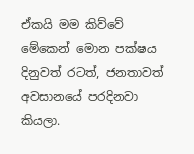ඒකයි මම කිව්වේ මේකෙන් මොන පක්ෂය දිනුවත් රටත්, ජනතාවත් අවසානයේ පරදිනවා කියලා.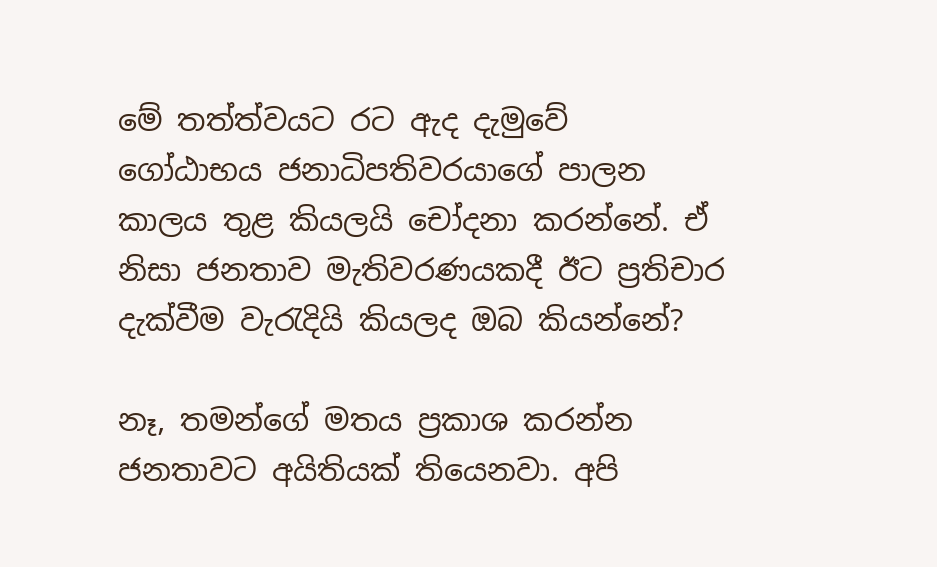මේ තත්ත්වයට රට ඇද දැමුවේ ගෝඨාභය ජනාධිපතිවරයාගේ පාලන කාලය තුළ කියලයි චෝදනා කරන්නේ. ඒ නිසා ජනතාව මැතිවරණයකදී ඊට ප්‍රතිචාර දැක්වීම වැරැදියි කියලද ඔබ කියන්නේ?

නෑ, තමන්ගේ මතය ප්‍රකාශ කරන්න ජනතාවට අයිතියක් තියෙනවා. අපි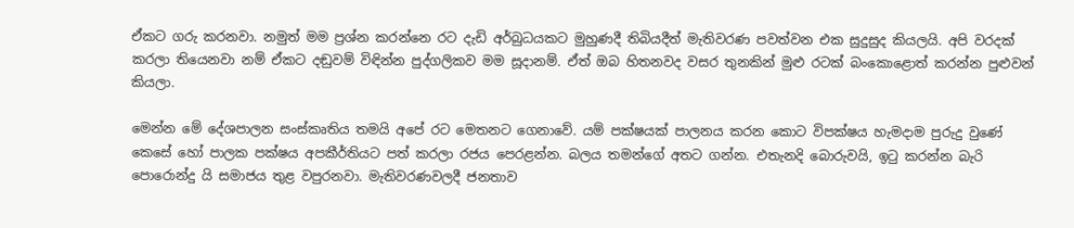ඒකට ගරු කරනවා. නමුත් මම ප්‍රශ්න කරන්නෙ රට ‍දැඩි අර්බුධයකට මුහුණදී තිබියදීත් මැතිවරණ පවත්වන එක සුදුසුද කියලයි. අපි වරදක් කරලා තියෙනවා නම් ඒකට දඬුවම් විඳින්න පුද්ගලිකව මම සූදානම්. ඒත් ඔබ හිතනවද වසර තුනකින් මුළු රටක් බංකොළොත් කරන්න පුළුවන් කියලා.

මෙන්න මේ දේශපාලන සංස්කෘතිය තමයි අපේ රට මෙතනට ගෙනාවේ. යම් පක්ෂයක් පාලනය කරන කොට විපක්ෂය හැමදාම පුරුදු වුණේ කෙසේ හෝ පාලක පක්ෂය අපකීර්තියට පත් කරලා රජය පෙරළන්න. බලය තමන්ගේ අතට ගන්න. එතැනදි බොරුවයි, ඉටු කරන්න බැරි පොරොන්දු යි සමාජය තුළ වපුරනවා. මැතිවරණවලදී ජනතාව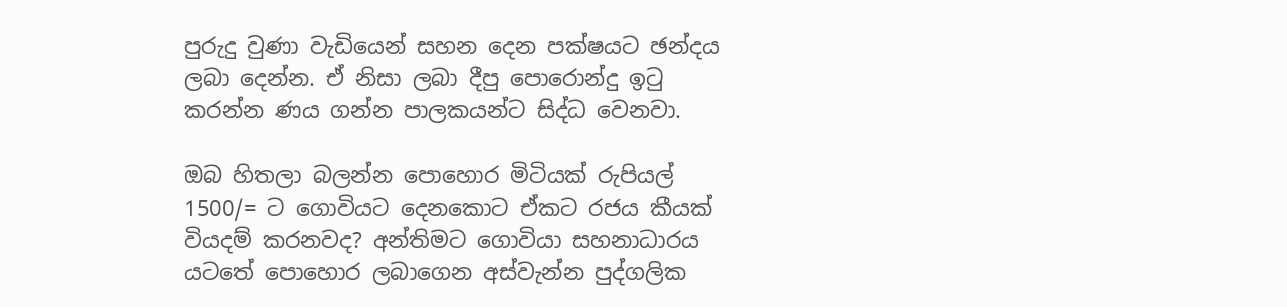පුරුදු වුණා වැඩියෙන් සහන දෙන පක්ෂයට ඡන්දය ලබා දෙන්න. ඒ නිසා ලබා දීපු පොරොන්දු ඉටු කරන්න ණය ගන්න පාලකයන්ට සිද්ධ වෙනවා.

ඔබ හිතලා බලන්න පොහොර මිටියක් රුපියල් 1500/= ට ගොවියට දෙනකොට ඒකට රජය කීයක් වියදම් කරනවද? අන්තිමට ගොවියා සහනාධාරය යටතේ පොහොර ලබාගෙන අස්වැන්න පුද්ගලික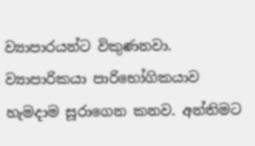ව්‍යාපාරයන්ට විකුණනවා. ව්‍යාපාරිකයා පාරිභෝගිකයාව හැමදාම සූරාගෙන කනව. අන්තිමට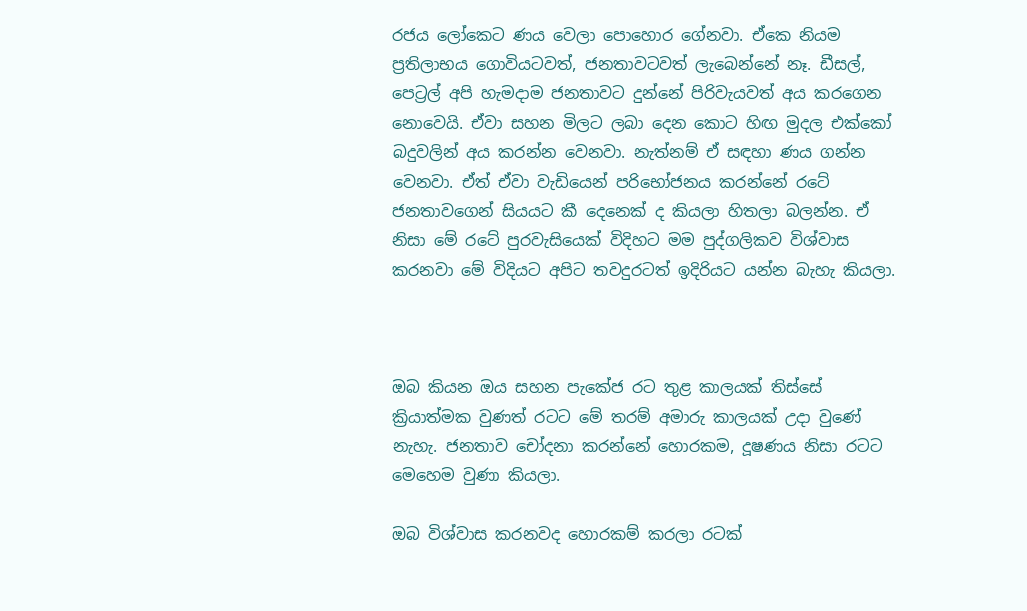රජය ලෝකෙට ණය වෙලා පොහොර ගේනවා. ඒකෙ නියම ප්‍රතිලාභය ගොවියටවත්, ජනතාවටවත් ලැබෙන්නේ නෑ. ඩීසල්, පෙට්‍රල් අපි හැමදාම ජනතාවට දුන්නේ පිරිවැයවත් අය කරගෙන නොවෙයි. ඒවා සහන මිලට ලබා දෙන කොට හිඟ මුදල එක්කෝ බදුවලින් අය කරන්න වෙනවා. නැත්නම් ඒ සඳහා ණය ගන්න වෙනවා. ඒත් ඒවා වැඩියෙන් පරිභෝජනය කරන්නේ රටේ ජනතාවගෙන් සියයට කී දෙනෙක් ද කියලා හිතලා බලන්න. ඒ නිසා මේ රටේ පුරවැසියෙක් විදිහට මම පුද්ගලිකව විශ්වාස කරනවා මේ විදියට අපිට තවදුරටත් ඉදිරියට යන්න බැහැ කියලා.



ඔබ කියන ඔය සහන පැකේජ රට තුළ කාලයක් තිස්සේ ක්‍රියාත්මක වුණත් රටට මේ තරම් අමාරු කාලයක් උදා වුණේ නැහැ. ජනතාව චෝදනා කරන්නේ හොරකම, දූෂණය නිසා රටට මෙහෙම වුණා කියලා.

ඔබ විශ්වාස කරනවද හොරකම් කරලා රටක්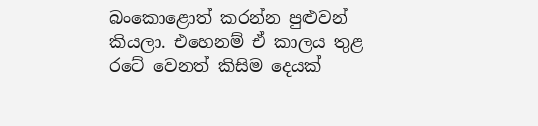බංකොළොත් කරන්න පුළුවන් කියලා. එහෙනම් ඒ කාලය තුළ රටේ වෙනත් කිසිම දෙයක්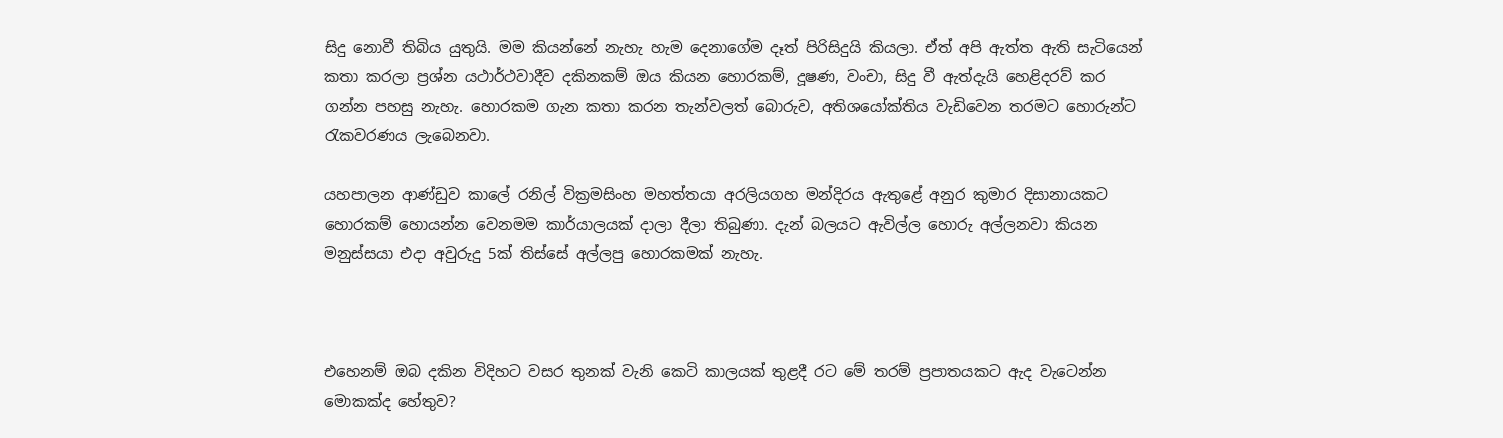සිදු නොවී තිබිය යුතුයි. මම කියන්නේ නැහැ හැම දෙනාගේම දෑත් පිරිසිදුයි කියලා. ඒත් අපි ඇත්ත ඇති සැටියෙන් කතා කරලා ප්‍රශ්න යථාර්ථවාදීව දකිනකම් ඔය කියන හොරකම්, දූෂණ, වංචා, සිදු වී ඇත්දැයි හෙළිදරව් කර ගන්න පහසු නැහැ. හොරකම ගැන කතා කරන තැන්වලත් බොරුව, අතිශයෝක්තිය වැඩිවෙන තරමට හොරුන්ට රැකවරණය ලැබෙනවා.

යහපාලන ආණ්ඩුව කාලේ රනිල් වික්‍රමසිංහ මහත්තයා අරලියගහ මන්දිරය ඇතුළේ අනුර කුමාර දිසානායකට හොරකම් හොයන්න වෙනමම කාර්යාලයක් දාලා දීලා තිබුණා. දැන් බලයට ඇවිල්ල හොරු අල්ලනවා කියන මනුස්සයා එදා අවුරුදු 5ක් තිස්සේ අල්ලපු හොරකමක් නැහැ.



එහෙනම් ඔබ දකින විදිහට වසර තුනක් වැනි කෙටි කාලයක් තුළදී රට මේ තරම් ප්‍රපාතයකට ඇද වැටෙන්න මොකක්ද හේතුව?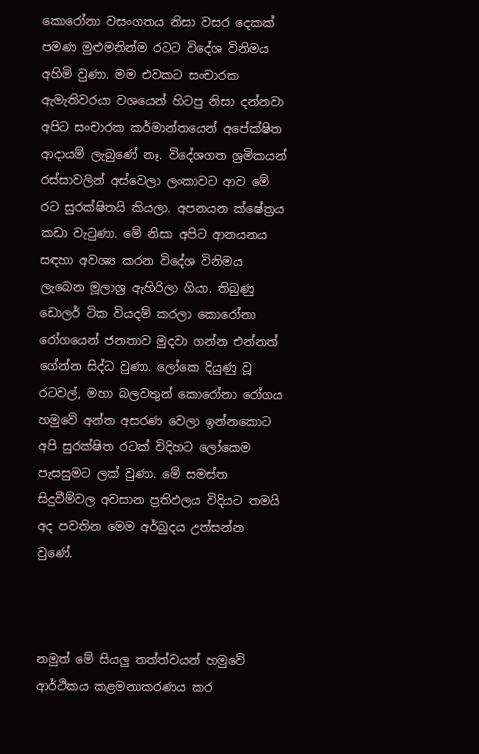කොරෝනා වසංගතය නිසා වසර දෙකක් පමණ මුළුමනින්ම රටට විදේශ විනිමය අහිමි වුණා. මම එවකට සංචාරක ඇමැතිවරයා වශයෙන් හිටපු නිසා දන්නවා අපිට සංචාරක කර්මාන්තයෙන් අපේක්ෂිත ආදායම් ලැබුණේ නෑ. විදේශගත ශ්‍රමිකයන් රස්සාවලින් අස්වෙලා ලංකාවට ආව මේ රට සුරක්ෂිතයි කියලා. අපනයන ක්ෂේත්‍රය කඩා වැටුණා. මේ නිසා අපිට ආනයනය සඳහා අවශ්‍ය කරන විදේශ විනිමය ලැබෙන මූලාශ්‍ර ඇහිරිලා ගියා. තිබුණු ඩොලර් ටික වියදම් කරලා කොරෝනා රෝගයෙන් ජනතාව මුදවා ගන්න එන්නත් ගේන්න සිද්ධ වුණා. ලෝකෙ දියුණු වූ රටවල්, මහා බලවතුන් කොරෝනා රෝගය හමුවේ අන්ත අසරණ වෙලා ඉන්නකොට අපි සුරක්ෂිත රටක් විදිහට ලෝකෙම පැසසුමට ලක් වුණා. මේ සමස්ත සිදුවීම්වල අවසාන ප්‍රතිඵලය විදියට තමයි අද පවතින මෙම අර්බුදය උත්සන්න වුණේ.



නමුත් මේ සියලු තත්ත්වයන් හමුවේ ආර්ථිකය කළමනාකරණය කර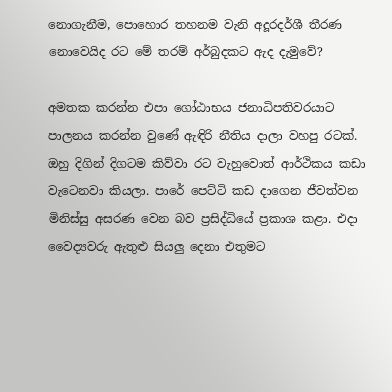නොගැනීම, පොහොර තහනම වැනි අදූරදර්ශී තීරණ නොවෙයිද රට මේ තරම් අර්බුදකට ඇද දැමුවේ?

අමතක කරන්න එපා ගෝඨාභය ජනාධිපතිවරයාට පාලනය කරන්න වුණේ ඇඳිරි නීතිය දාලා වහපු රටක්. ඔහු දිගින් දිගටම කිව්වා රට වැහුවොත් ආර්ථිකය කඩා වැටෙනවා කියලා. පාරේ පෙට්ටි කඩ දාගෙන ජීවත්වන මිනිස්සු අසරණ වෙන බව ප්‍රසිද්ධියේ ප්‍රකාශ කළා. එදා වෛද්‍යවරු ඇතුළු සියලු දෙනා එතුමට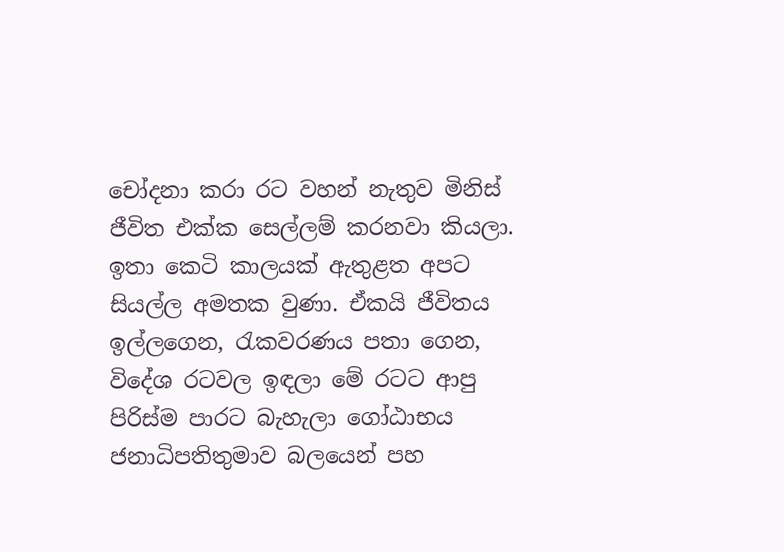චෝදනා කරා රට වහන් නැතුව මිනිස් ජීවිත එක්ක සෙල්ලම් කරනවා කියලා. ඉතා කෙටි කාලයක් ඇතුළත අපට සියල්ල අමතක වුණා. ඒකයි ජීවිතය ඉල්ලගෙන, රැකවරණය පතා ගෙන, විදේශ රටවල ඉඳලා මේ රටට ආපු පිරිස්ම පාරට බැහැලා ගෝඨාභය ජනාධිපතිතුමාව බලයෙන් පහ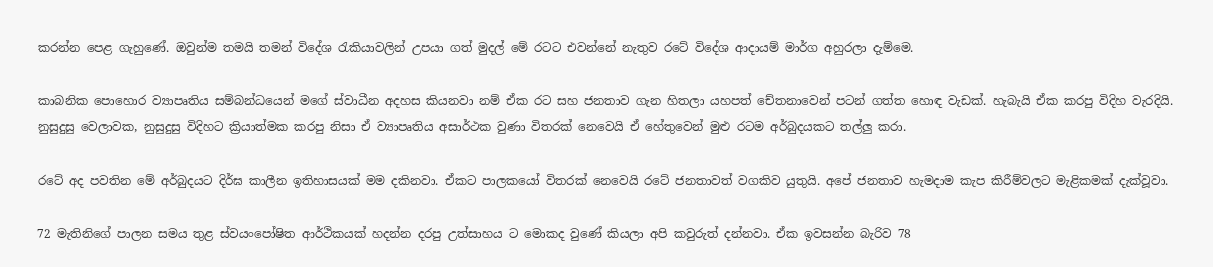කරන්න පෙළ ගැහුණේ. ඔවුන්ම තමයි තමන් විදේශ රැකියාවලින් උපයා ගත් මුදල් මේ රටට එවන්නේ නැතුව රටේ විදේශ ආදායම් මාර්ග අහුරලා දැම්මෙ.

කාබනික පොහොර ව්‍යාපෘතිය සම්බන්ධයෙන් මගේ ස්වාධීන අදහස කියනවා නම් ඒක රට සහ ජනතාව ගැන හිතලා යහපත් චේතනාවෙන් පටන් ගත්ත හොඳ වැඩක්. හැබැයි ඒක කරපු විදිහ වැරදියි. නුසුදුසු වෙලාවක, නුසුදුසු විදිහට ක්‍රියාත්මක කරපු නිසා ඒ ව්‍යාපෘතිය අසාර්ථක වුණා විතරක් නෙවෙයි ඒ හේතුවෙන් මුළු රටම අර්බුදයකට තල්ලු කරා.

රටේ අද පවතින මේ අර්බුදයට දිර්ඝ කාලීන ඉතිහාසයක් මම දකිනවා. ඒකට පාලකයෝ විතරක් නෙවෙයි රටේ ජනතාවත් වගකිව යුතුයි. අපේ ජනතාව හැමදාම කැප කිරීම්වලට මැළිකමක් දැක්වූවා.

72 මැතිනිගේ පාලන සමය තුළ ස්වයංපෝෂිත ආර්ථිකයක් හදන්න දරපු උත්සාහය ට මොකද වුණේ කියලා අපි කවුරුත් දන්නවා. ඒක ඉවසන්න බැරිව 78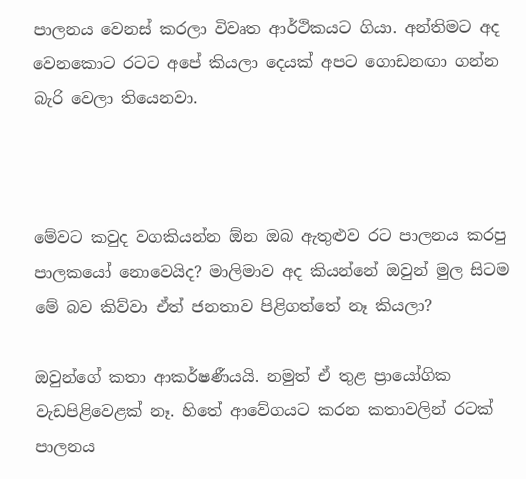පාලනය වෙනස් කරලා විවෘත ආර්ථිකයට ගියා. අන්තිමට අද වෙනකොට රටට අපේ කියලා දෙයක් අපට ගොඩනඟා ගන්න බැරි වෙලා තියෙනවා.



මේවට කවුද වගකියන්න ඕන ඔබ ඇතුළුව රට පාලනය කරපු පාලකයෝ නොවෙයිද? මාලිමාව අද කියන්නේ ඔවුන් මුල සිටම මේ බව කිව්වා ඒත් ජනතාව පිළිගත්තේ නෑ කියලා?

ඔවුන්ගේ කතා ආකර්ෂණීයයි. නමුත් ඒ තුළ ප්‍රායෝගික වැඩපිළිවෙළක් නෑ. හිතේ ආවේගයට කරන කතාවලින් රටක් පාලනය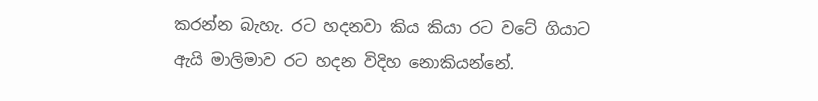කරන්න බැහැ. රට හදනවා කිය කියා රට වටේ ගියාට ඇයි මාලිමාව රට හදන විදිහ නොකියන්නේ.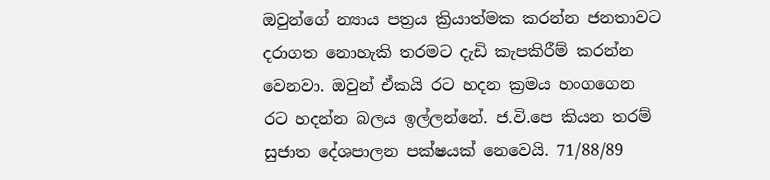ඔවුන්ගේ න්‍යාය පත්‍රය ක්‍රියාත්මක කරන්න ජනතාවට දරාගත නොහැකි තරමට දැඩි කැපකිරීම් කරන්න වෙනවා. ඔවුන් ඒකයි රට හදන ක්‍රමය හංගගෙන රට හදන්න බලය ඉල්ලන්නේ. ජ.වි.පෙ කියන තරම් සුජාත දේශපාලන පක්ෂයක් නෙවෙයි. 71/88/89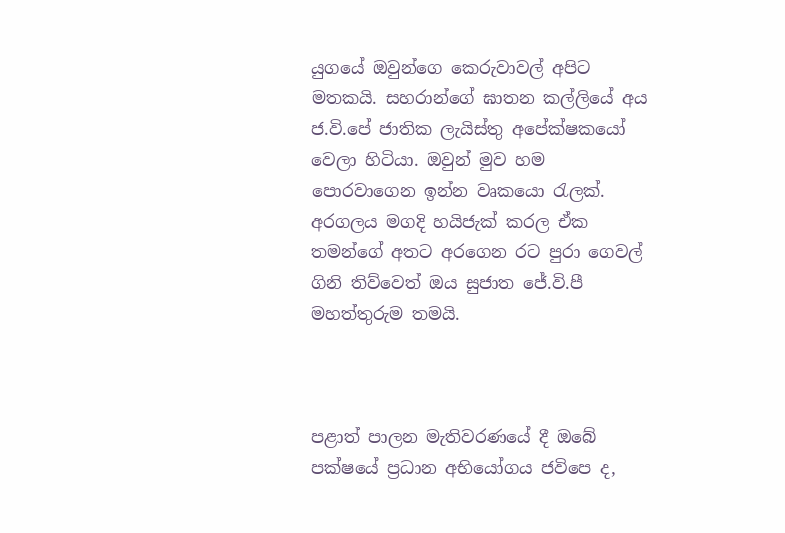යුගයේ ඔවුන්ගෙ කෙරුවාවල් අපිට මතකයි. සහරාන්ගේ ඝාතන කල්ලියේ අය ජ.වි.පේ ජාතික ලැයිස්තු අපේක්ෂකයෝ වෙලා හිටියා. ඔවුන් මුව හම පොරවාගෙන ඉන්න වෘකයො රැලක්. අරගලය මගදි හයිජැක් කරල ඒක තමන්ගේ අතට අරගෙන රට පුරා ගෙවල් ගිනි තිව්වෙත් ඔය සුජාත ජේ.වි.පී මහත්තුරුම තමයි.



පළාත් පාලන මැතිවරණයේ දී ඔබේ පක්ෂයේ ප්‍රධාන අභියෝගය ජවිපෙ ද,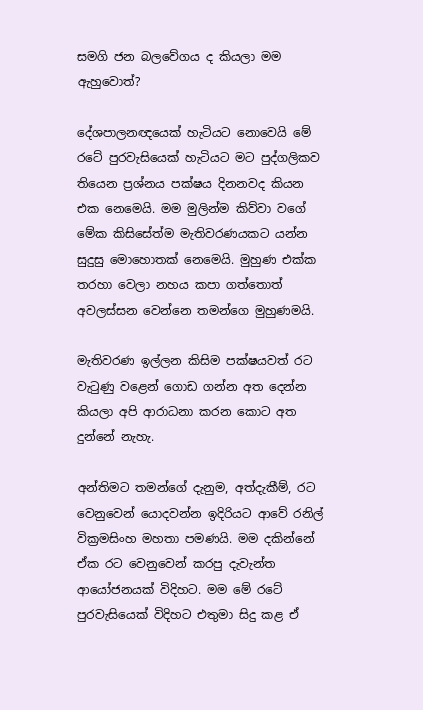සමගි ජන බලවේගය ද කියලා මම ඇහුවොත්?

දේශපාලනඥයෙක් හැටියට නොවෙයි මේ රටේ පුරවැසියෙක් හැටියට මට පුද්ගලිකව තියෙන ප්‍රශ්නය පක්ෂය දිනනවද කියන එක නෙමෙයි. මම මුලින්ම කිව්වා වගේ මේක කිසිසේත්ම මැතිවරණයකට යන්න සුදුසු මොහොතක් නෙමෙයි. මුහුණ එක්ක තරහා වෙලා නහය කපා ගත්තොත් අවලස්සන වෙන්නෙ තමන්ගෙ මුහුණමයි.

මැතිවරණ ඉල්ලන කිසිම පක්ෂයවත් රට වැටුණු වළෙන් ගොඩ ගන්න අත දෙන්න කියලා අපි ආරාධනා කරන කොට අත දුන්නේ නැහැ.

අන්තිමට තමන්ගේ දැනුම, අත්දැකීම්, රට වෙනුවෙන් යොදවන්න ඉදිරියට ආවේ රනිල් වික්‍රමසිංහ මහතා පමණයි. මම දකින්නේ ඒක රට වෙනුවෙන් කරපු දැවැන්ත ආයෝජනයක් විදිහට. මම මේ රටේ පුරවැසියෙක් විදිහට එතුමා සිදු කළ ඒ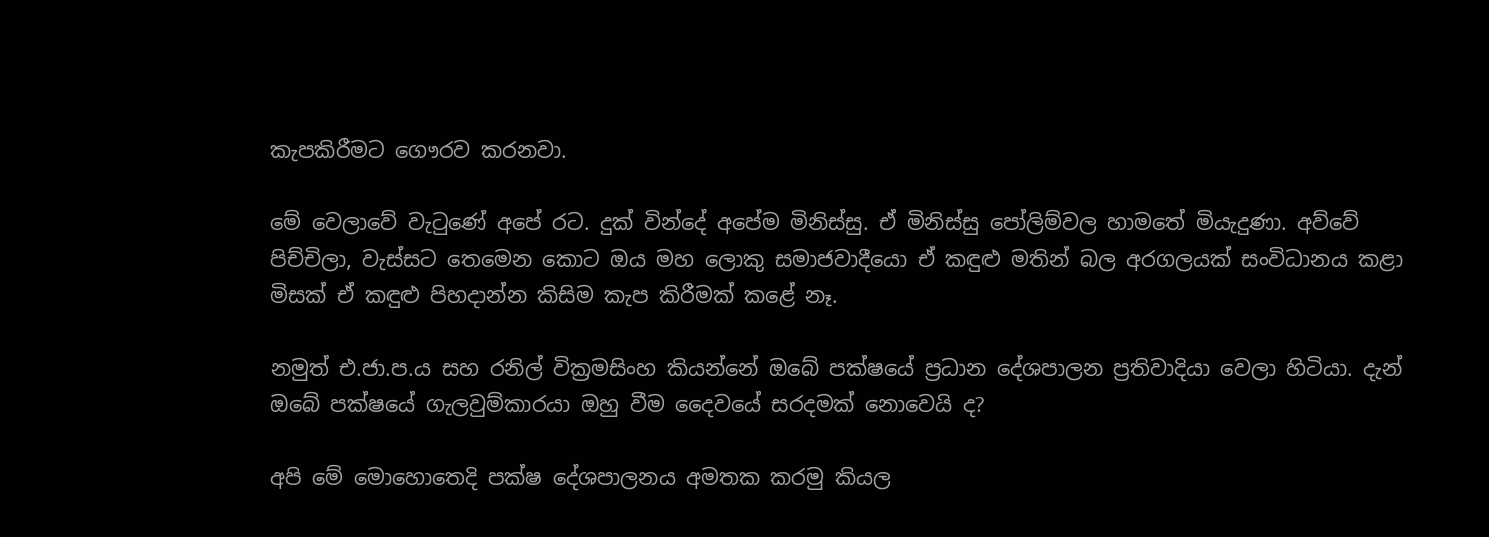කැපකිරීමට ගෞරව කරනවා.

මේ වෙලාවේ වැටුණේ අපේ රට. දුක් වින්දේ අපේම මිනිස්සු. ඒ මිනිස්සු පෝලිම්වල හාමතේ මියැදුණා. අව්වේ පිච්චිලා, වැස්සට තෙමෙන කොට ඔය මහ ලොකු සමාජවාදීයො ඒ කඳුළු මතින් බල අරගලයක් සංවිධානය කළා මිසක් ඒ කඳුළු පිහදාන්න කිසිම කැප කිරීමක් කළේ නෑ.

නමුත් එ.ජා.ප.ය සහ රනිල් වික්‍රමසිංහ කියන්නේ ඔබේ පක්ෂයේ ප්‍රධාන දේශපාලන ප්‍රතිවාදියා වෙලා හිටියා. දැන් ඔබේ පක්ෂයේ ගැලවුම්කාරයා ඔහු වීම දෛවයේ සරදමක් නොවෙයි ද?

අපි මේ මොහොතෙදි පක්ෂ දේශපාලනය අමතක කරමු කියල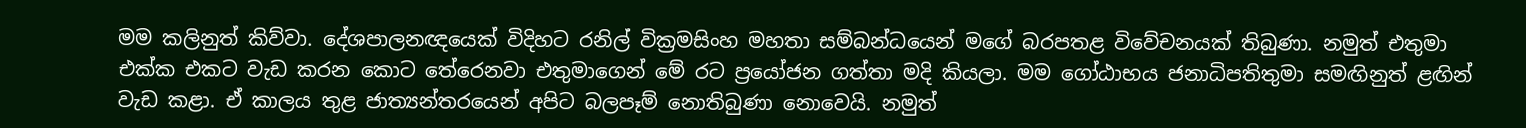මම කලිනුත් කිව්වා. දේශපාලනඥයෙක් විදිහට රනිල් වික්‍රමසිංහ මහතා සම්බන්ධයෙන් මගේ බරපතළ විවේචනයක් තිබුණා. නමුත් එතුමා එක්ක එකට වැඩ කරන කොට තේරෙනවා එතුමාගෙන් මේ රට ප්‍රයෝජන ගත්තා මදි කියලා. මම ගෝඨාභය ජනාධිපතිතුමා සමඟිනුත් ළඟින් වැඩ කළා. ඒ කාලය තුළ ජාත්‍යන්තරයෙන් අපිට බලපෑම් නොතිබුණා නොවෙයි. නමුත්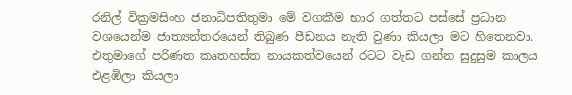රනිල් වික්‍රමසිංහ ජනාධිපතිතුමා මේ වගකීම භාර ගත්තට පස්සේ ප්‍රධාන වශයෙන්ම ජාත්‍යන්තරයෙන් තිබුණ පීඩනය නැති වුණා කියලා මට හිතෙනවා. එතුමාගේ පරිණත කෘතහස්ත නායකත්වයෙන් රටට වැඩ ගන්න සුදුසුම කාලය එළඹිලා කියලා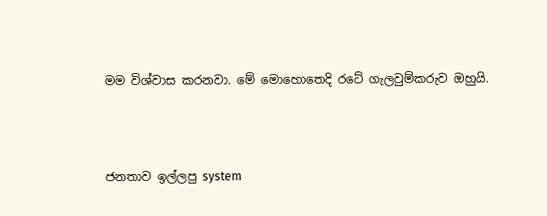මම විශ්වාස කරනවා. මේ මොහොතෙදි රටේ ගැලවුම්කරුව ඔහුයි.



ජනතාව ඉල්ලපු system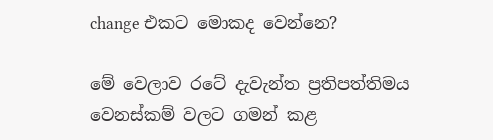change එකට මොකද වෙන්නෙ?

මේ වෙලාව රටේ දැවැන්ත ප්‍රතිපත්තිමය වෙනස්කම් වලට ගමන් කළ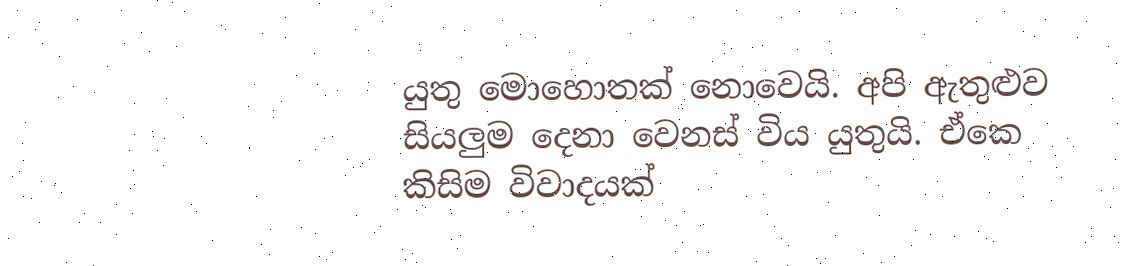යුතු මොහොතක් නොවෙයි. අපි ඇතුළුව සියලුම දෙනා වෙනස් විය යුතුයි. ඒකෙ කිසිම විවාදයක්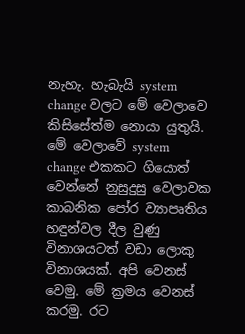නැහැ. හැබැයි system change වලට මේ වෙලාවෙ කිසිසේත්ම නොයා යුතුයි. මේ වෙලාවේ system change එකකට ගියොත් වෙන්නේ නුසුදුසු වෙලාවක කාබනික පෝර ව්‍යාපෘතිය හඳුන්වල දීල වුණු විනාශයටත් වඩා ලොකු විනාශයක්. අපි වෙනස් වෙමු. මේ ක්‍රමය වෙනස් කරමු. රට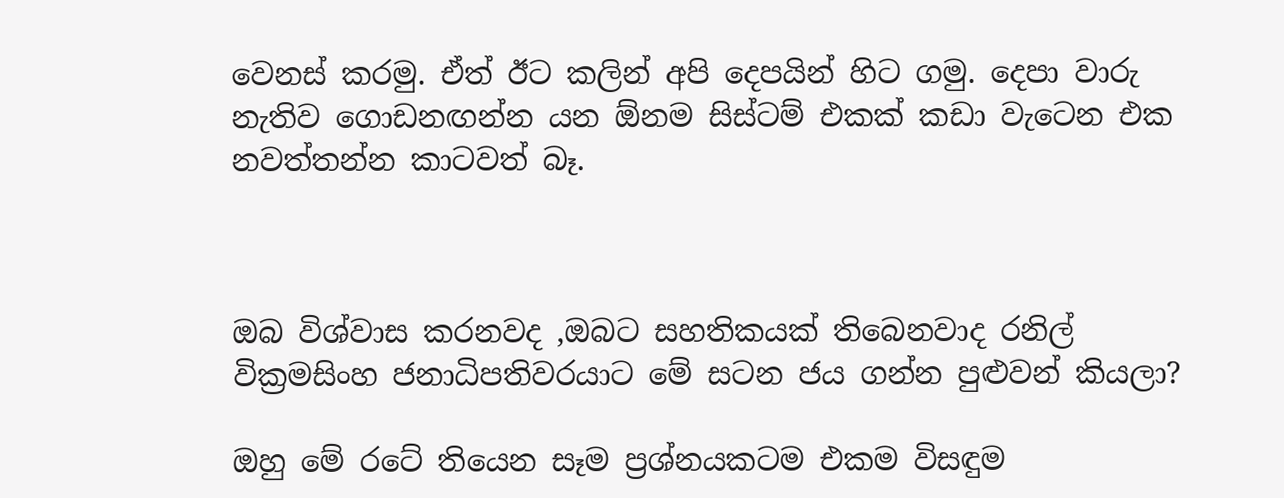වෙනස් කරමු. ඒත් ඊට කලින් අපි දෙපයින් හිට ගමු. දෙපා වාරු නැතිව ගොඩනඟන්න යන ඕනම සිස්ටම් එකක් කඩා වැටෙන එක නවත්තන්න කාටවත් බෑ.



ඔබ විශ්වාස කරනවද ,ඔබට සහතිකයක් තිබෙනවාද රනිල් වික්‍රමසිංහ ජනාධිපතිවරයාට මේ සටන ජය ගන්න පුළුවන් කියලා?

ඔහු මේ රටේ තියෙන සෑම ප්‍රශ්නයකටම එකම විසඳුම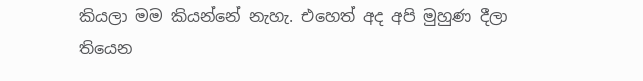කියලා මම කියන්නේ නැහැ. එහෙත් අද අපි මුහුණ දීලා තියෙන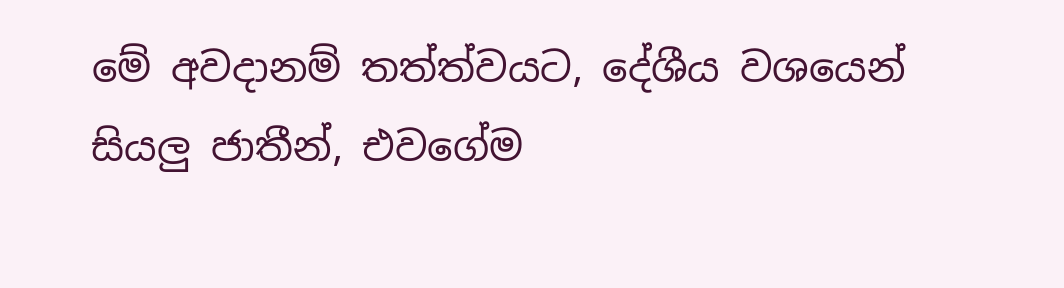මේ අවදානම් තත්ත්වයට, දේශීය වශයෙන් සියලු ජාතීන්, එවගේම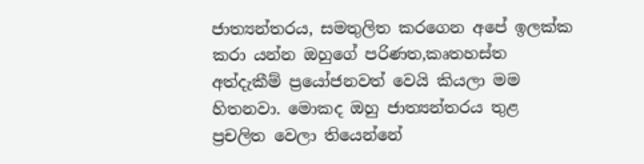ජාත්‍යන්තරය, සමතුලිත කරගෙන අපේ ඉලක්ක කරා යන්න ඔහුගේ පරිණත,කෘතහස්ත අත්දැකීම් ප්‍රයෝජනවත් වෙයි කියලා මම හිතනවා. මොකද ඔහු ජාත්‍යන්තරය තුළ ප්‍රචලිත වෙලා තියෙන්නේ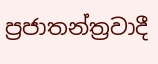ප්‍රජාතන්ත්‍රවාදී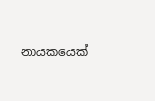නායකයෙක්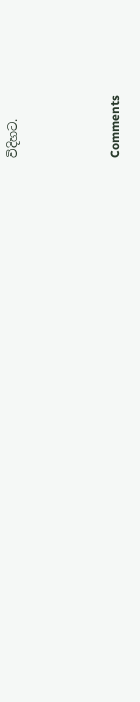විදිහට.



Comments